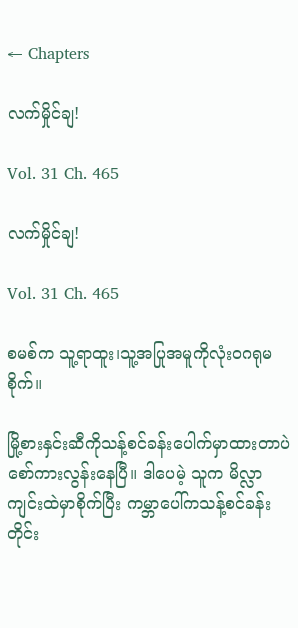← Chapters

လက်မှိုင်ချ!

Vol. 31 Ch. 465

လက်မှိုင်ချ!

Vol. 31 Ch. 465

စမစ်က သူ့ရာထူး၊သူ့အပြုအမူကိုလုံးဝဂရုမစိုက်။

မြို့စားနှင်းဆီကိုသန့်စင်ခန်းပေါက်မှာထားတာပဲ စော်ကားလွန်းနေပြီ။ ဒါပေမဲ့ သူက မိလ္လာကျင်းထဲမှာစိုက်ပြီး ကမ္ဘာပေါ်ကသန့်စင်ခန်းတိုင်း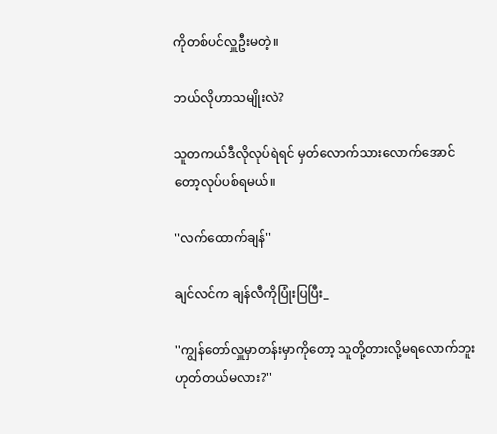ကိုတစ်ပင်လှူဦးမတဲ့။

ဘယ်လိုဟာသမျိုးလဲ?

သူတကယ်ဒီလိုလုပ်ရဲရင် မှတ်လောက်သားလောက်အောင်တော့လုပ်ပစ်ရမယ်။

''လက်ထောက်ချန်''

ချင်လင်က ချန်လီကိုပြုံးပြပြီး_

''ကျွန်တော်လှူမှာတန်းမှာကိုတော့ သူတို့တားလို့မရလောက်ဘူး ဟုတ်တယ်မလား?''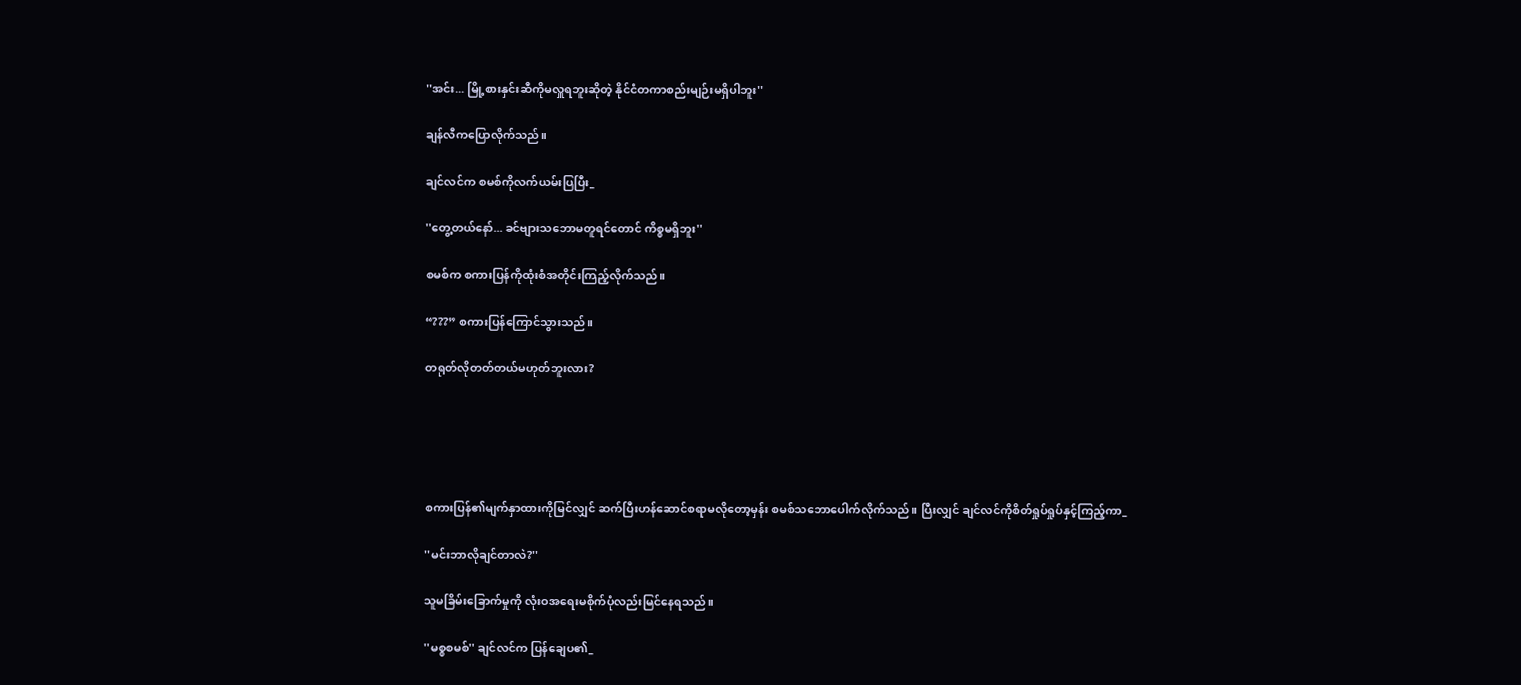''အင်း... မြို့စားနှင်းဆီကိုမလှူရဘူးဆိုတဲ့ နိုင်ငံတကာစည်းမျဉ်းမရှိပါဘူး''

ချန်လီကပြောလိုက်သည်။

ချင်လင်က စမစ်ကိုလက်ယမ်းပြပြီး_

''တွေ့တယ်နော်... ခင်ဗျားသဘောမတူရင်တောင် ကိစ္စမရှိဘူး''

စမစ်က စကားပြန်ကိုထုံးစံအတိုင်းကြည့်လိုက်သည်။

“???” စကားပြန်ကြောင်သွားသည်။

တရုတ်လိုတတ်တယ်မဟုတ်ဘူးလား?





စကားပြန်၏မျက်နှာထားကိုမြင်လျှင် ဆက်ပြီးဟန်ဆောင်စရာမလိုတော့မှန်း စမစ်သဘောပေါက်လိုက်သည်။ ပြီးလျှင် ချင်လင်ကိုစိတ်ရှုပ်ရှုပ်နှင့်ကြည့်ကာ_

''မင်းဘာလိုချင်တာလဲ?''

သူမခြိမ်းခြောက်မှုကို လုံးဝအရေးမစိုက်ပုံလည်းမြင်နေရသည်။

''မစ္စစမစ်'' ချင်လင်က ပြန်ချေပ၏_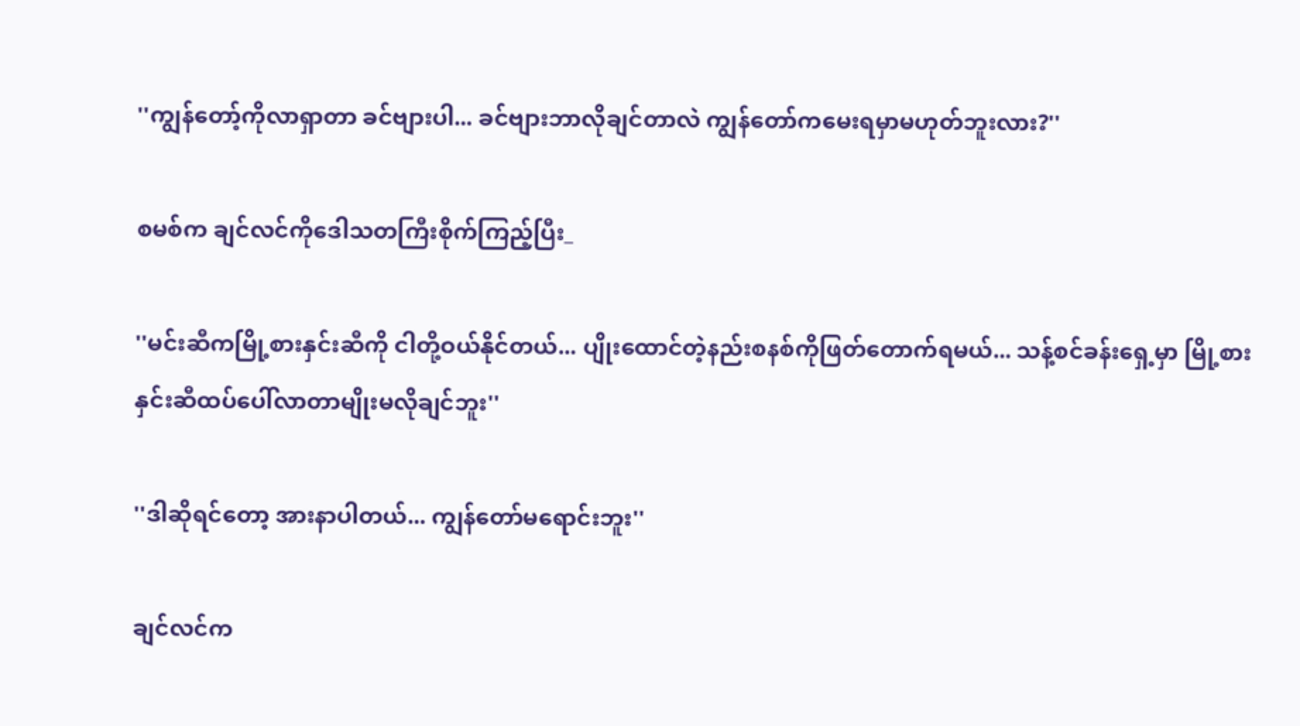''ကျွန်တော့်ကိုလာရှာတာ ခင်ဗျားပါ... ခင်ဗျားဘာလိုချင်တာလဲ ကျွန်တော်ကမေးရမှာမဟုတ်ဘူးလား?''

စမစ်က ချင်လင်ကိုဒေါသတကြီးစိုက်ကြည့်ပြီး_

''မင်းဆီကမြို့စားနှင်းဆီကို ငါတို့ဝယ်နိုင်တယ်... ပျိုးထောင်တဲ့နည်းစနစ်ကိုဖြတ်တောက်ရမယ်... သန့်စင်ခန်းရှေ့မှာ မြို့စားနှင်းဆီထပ်ပေါ်လာတာမျိုးမလိုချင်ဘူး''

''ဒါဆိုရင်တော့ အားနာပါတယ်... ကျွန်တော်မရောင်းဘူး''

ချင်လင်က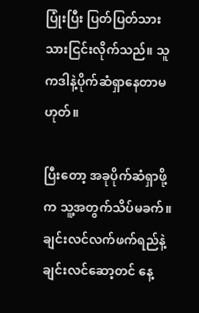ပြုံးပြီး ပြတ်ပြတ်သားသားငြင်းလိုက်သည်။ သူကဒါနဲ့ပိုက်ဆံရှာနေတာမဟုတ်။

ပြီးတော့ အခုပိုက်ဆံရှာဖို့က သူ့အတွက်သိပ်မခက်။ ချင်းလင်လက်ဖက်ရည်နဲ့ချင်းလင်ဆော့တင် နေ့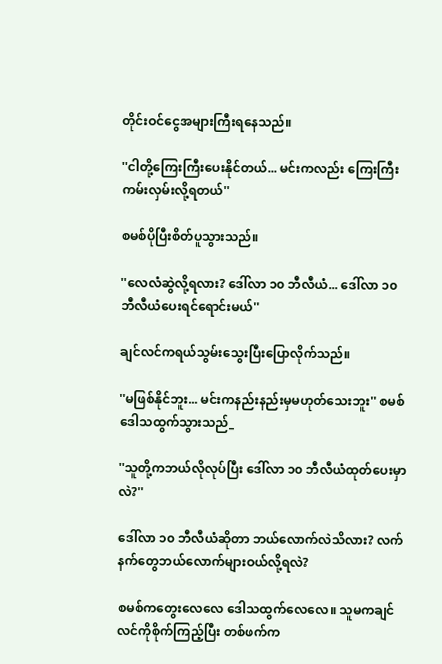တိုင်းဝင်ငွေအများကြီးရနေသည်။

''ငါတို့ကြေးကြီးပေးနိုင်တယ်... မင်းကလည်း ကြေးကြီးကမ်းလှမ်းလို့ရတယ်''

စမစ်ပိုပြီးစိတ်ပူသွားသည်။

''လေလံဆွဲလို့ရလား? ဒေါ်လာ ၁၀ ဘီလီယံ... ဒေါ်လာ ၁၀ ဘီလီယံပေးရင်ရောင်းမယ်''

ချင်လင်ကရယ်သွမ်းသွေးပြီးပြောလိုက်သည်။

''မဖြစ်နိုင်ဘူး... မင်းကနည်းနည်းမှမဟုတ်သေးဘူး'' စမစ်ဒေါသထွက်သွားသည်_

''သူတို့ကဘယ်လိုလုပ်ပြီး ဒေါ်လာ ၁၀ ဘီလီယံထုတ်ပေးမှာလဲ?''

ဒေါ်လာ ၁၀ ဘီလီယံဆိုတာ ဘယ်လောက်လဲသိလား? လက်နက်တွေဘယ်လောက်များဝယ်လို့ရလဲ?

စမစ်ကတွေးလေလေ ဒေါသထွက်လေလေ။ သူမကချင်လင်ကိုစိုက်ကြည့်ပြီး တစ်ဖက်က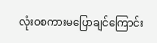လုံးဝစကားမပြောချင်ကြောင်း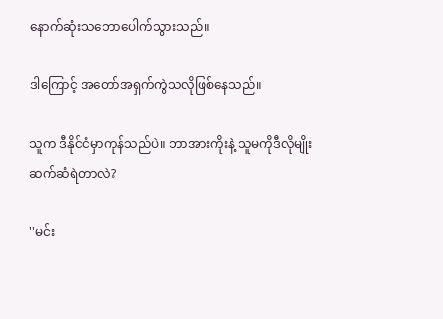နောက်ဆုံးသဘောပေါက်သွားသည်။

ဒါကြောင့် အတော်အရှက်ကွဲသလိုဖြစ်နေသည်။

သူက ဒီနိုင်ငံမှာကုန်သည်ပဲ။ ဘာအားကိုးနဲ့ သူမကိုဒီလိုမျိုးဆက်ဆံရဲတာလဲ?

''မင်း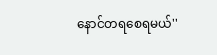နောင်တရစေရမယ်''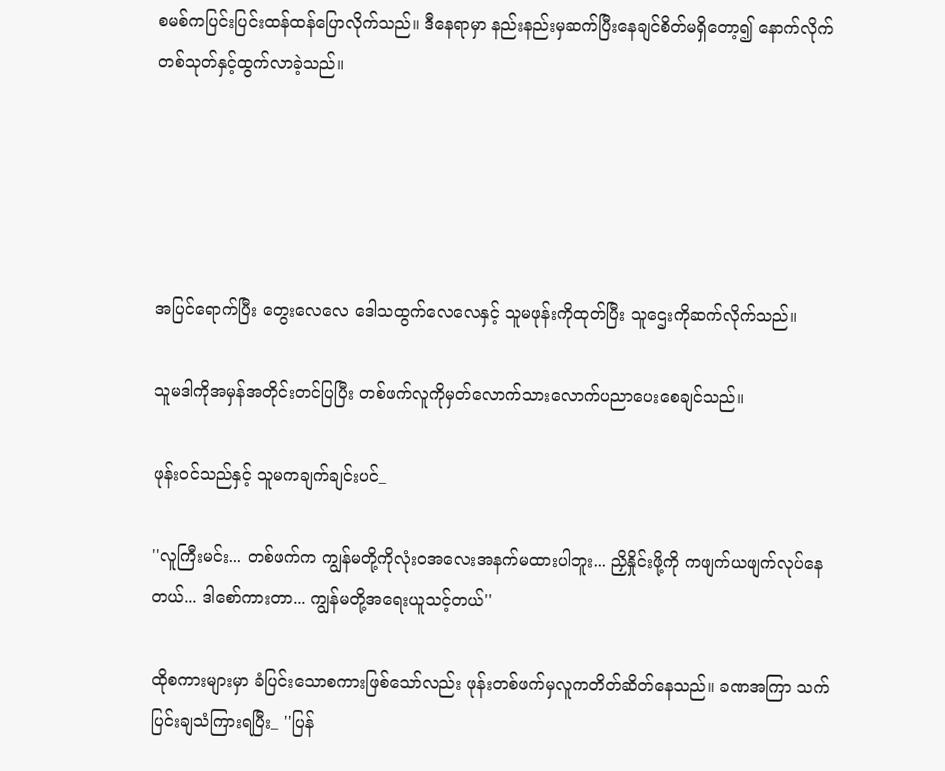စမစ်ကပြင်းပြင်းထန်ထန်ပြောလိုက်သည်။ ဒီနေရာမှာ နည်းနည်းမှဆက်ပြီးနေချင်စိတ်မရှိတော့၍ နောက်လိုက်တစ်သုတ်နှင့်ထွက်လာခဲ့သည်။





အပြင်ရောက်ပြီး တွေးလေလေ ဒေါသထွက်လေလေနှင့် သူမဖုန်းကိုထုတ်ပြီး သူဌေးကိုဆက်လိုက်သည်။

သူမဒါကိုအမှန်အတိုင်းတင်ပြပြီး တစ်ဖက်လူကိုမှတ်လောက်သားလောက်ပညာပေးစေချင်သည်။

ဖုန်းဝင်သည်နှင့် သူမကချက်ချင်းပင်_

''လူကြီးမင်း... တစ်ဖက်က ကျွန်မတို့ကိုလုံးဝအလေးအနက်မထားပါဘူး... ညှိနှိုင်းဖို့ကို ကဖျက်ယဖျက်လုပ်နေတယ်... ဒါစော်ကားတာ... ကျွန်မတို့အရေးယူသင့်တယ်''

ထိုစကားများမှာ ခံပြင်းသောစကားဖြစ်သော်လည်း ဖုန်းတစ်ဖက်မှလူကတိတ်ဆိတ်နေသည်။ ခဏအကြာ သက်ပြင်းချသံကြားရပြီး_ ''ပြန်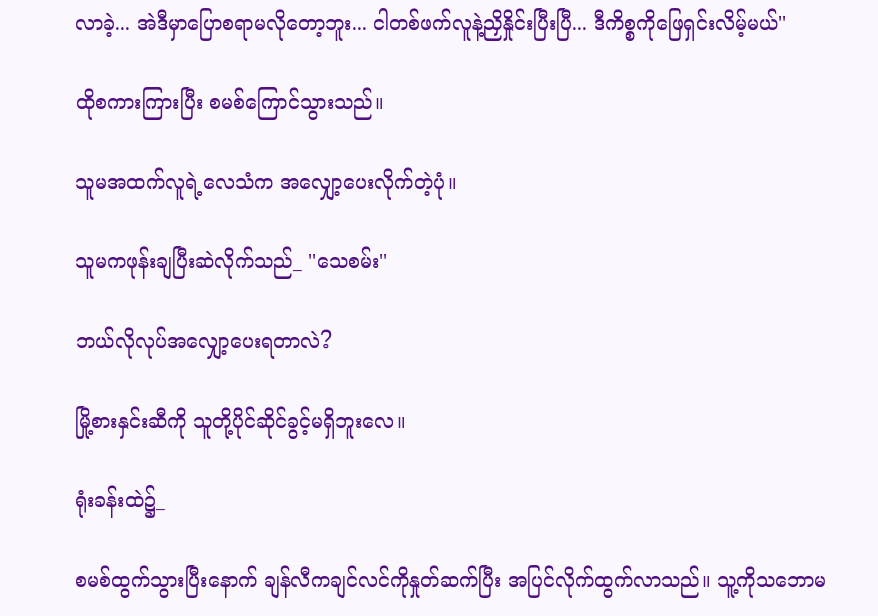လာခဲ့... အဲဒီမှာပြောစရာမလိုတော့ဘူး... ငါတစ်ဖက်လူနဲ့ညှိနှိုင်းပြီးပြီ... ဒီကိစ္စကိုဖြေရှင်းလိမ့်မယ်''

ထိုစကားကြားပြီး စမစ်ကြောင်သွားသည်။

သူမအထက်လူရဲ့လေသံက အလျှော့ပေးလိုက်တဲ့ပုံ။

သူမကဖုန်းချပြီးဆဲလိုက်သည်_ ''သေစမ်း''

ဘယ်လိုလုပ်အလျှော့ပေးရတာလဲ?

မြို့စားနှင်းဆီကို သူတို့ပိုင်ဆိုင်ခွင့်မရှိဘူးလေ။

ရုံးခန်းထဲ၌_

စမစ်ထွက်သွားပြီးနောက် ချန်လီကချင်လင်ကိုနှုတ်ဆက်ပြီး အပြင်လိုက်ထွက်လာသည်။ သူ့ကိုသဘောမ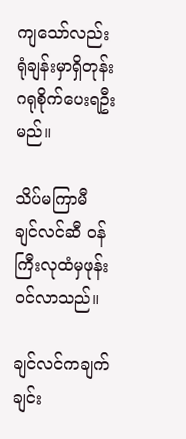ကျသော်လည်း ရုံချန်းမှာရှိတုန်း ဂရုစိုက်ပေးရဦးမည်။

သိပ်မကြာမီ ချင်လင်ဆီ ဝန်ကြီးလုထံမှဖုန်းဝင်လာသည်။

ချင်လင်ကချက်ချင်း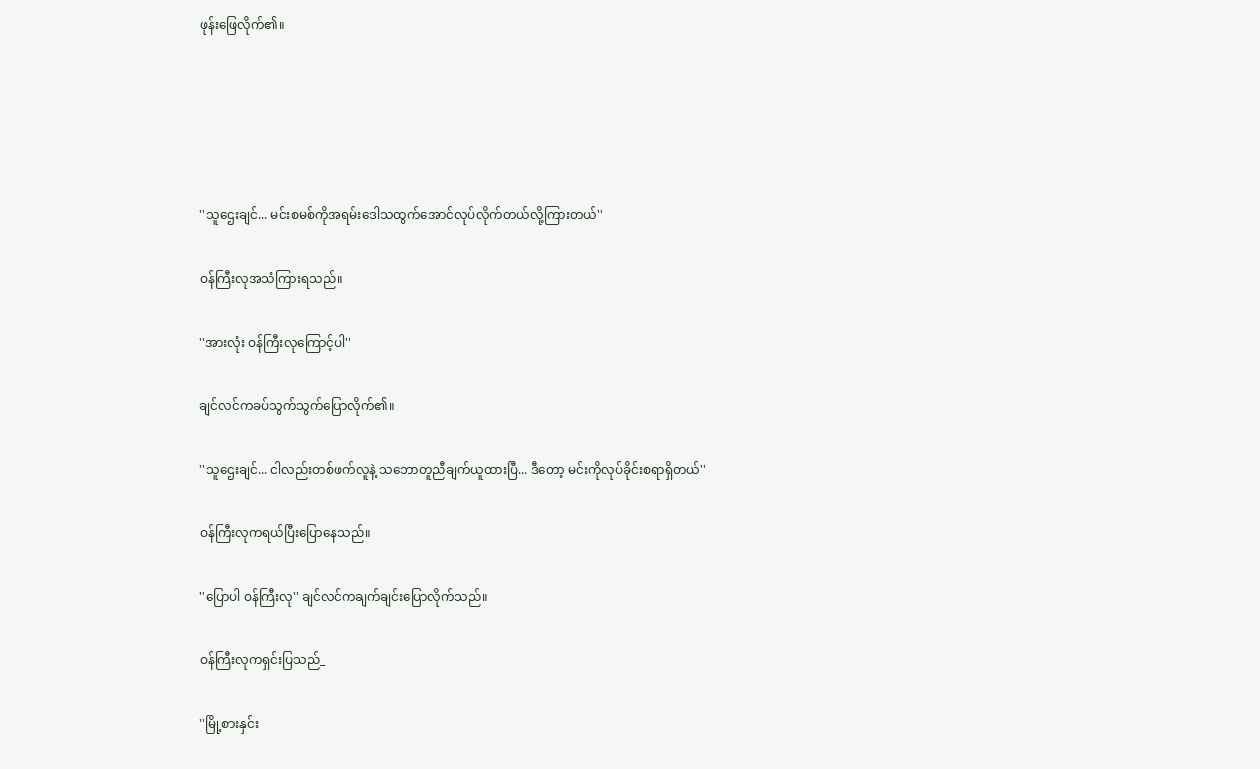ဖုန်းဖြေလိုက်၏။





''သူဌေးချင်... မင်းစမစ်ကိုအရမ်းဒေါသထွက်အောင်လုပ်လိုက်တယ်လို့ကြားတယ်''

ဝန်ကြီးလုအသံကြားရသည်။

''အားလုံး ဝန်ကြီးလုကြောင့်ပါ''

ချင်လင်ကခပ်သွက်သွက်ပြောလိုက်၏။

''သူဌေးချင်... ငါလည်းတစ်ဖက်လူနဲ့ သဘောတူညီချက်ယူထားပြီ... ဒီတော့ မင်းကိုလုပ်ခိုင်းစရာရှိတယ်''

ဝန်ကြီးလုကရယ်ပြီးပြောနေသည်။

''ပြောပါ ဝန်ကြီးလု'' ချင်လင်ကချက်ချင်းပြောလိုက်သည်။

ဝန်ကြီးလုကရှင်းပြသည်_

''မြို့စားနှင်း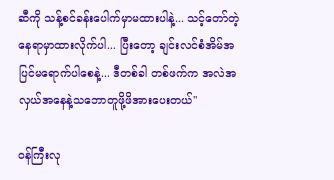ဆီကို သန့်စင်ခန်းပေါက်မှာမထားပါနဲ့... သင့်တော်တဲ့နေရာမှာထားလိုက်ပါ... ပြီးတော့ ချင်းလင်စံအိမ်အပြင်မရောက်ပါစေနဲ့... ဒီတစ်ခါ တစ်ဖက်က အလဲအလှယ်အနေနဲ့သဘောတူဖို့ဖိအားပေးတယ်''

ဝန်ကြီးလု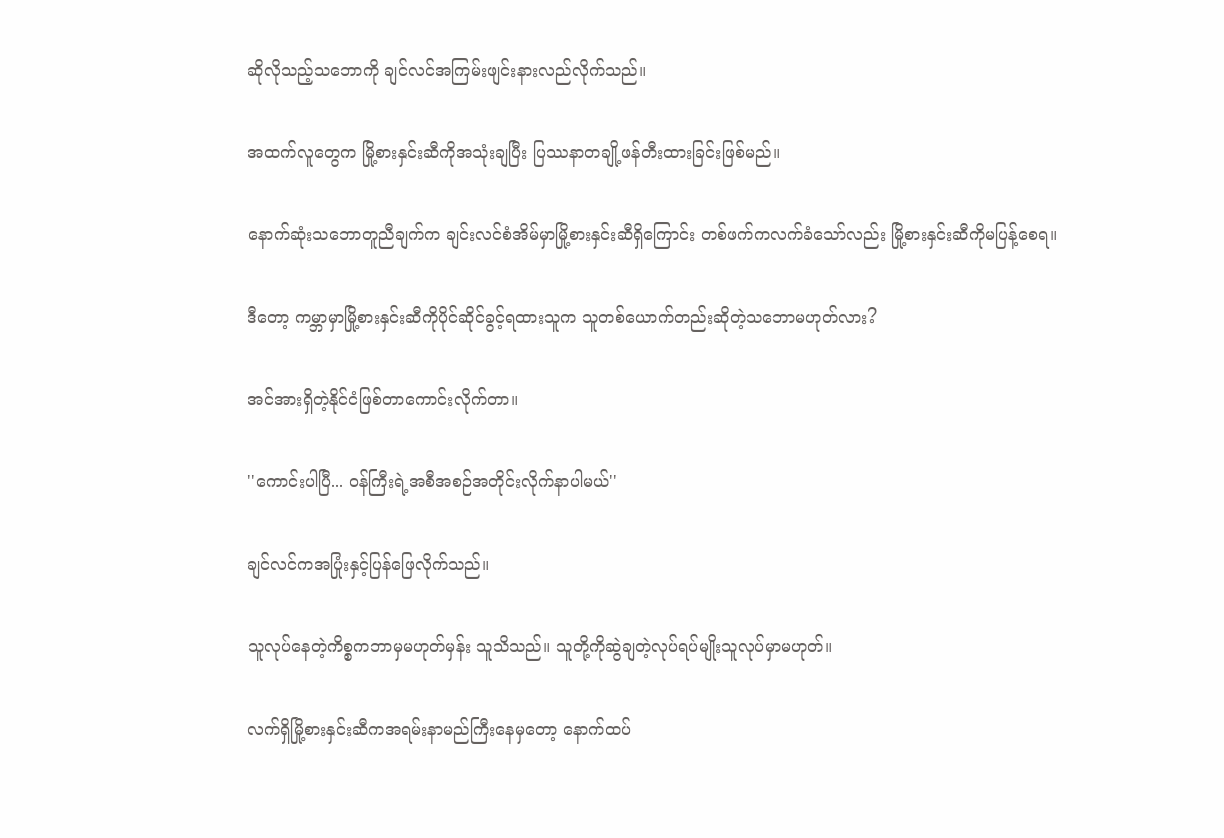ဆိုလိုသည့်သဘောကို ချင်လင်အကြမ်းဖျင်းနားလည်လိုက်သည်။

အထက်လူတွေက မြို့စားနှင်းဆီကိုအသုံးချပြီး ပြဿနာတချို့ဖန်တီးထားခြင်းဖြစ်မည်။

နောက်ဆုံးသဘောတူညီချက်က ချင်းလင်စံအိမ်မှာမြို့စားနှင်းဆီရှိကြောင်း တစ်ဖက်ကလက်ခံသော်လည်း မြို့စားနှင်းဆီကိုမပြန့်စေရ။

ဒီတော့ ကမ္ဘာမှာမြို့စားနှင်းဆီကိုပိုင်ဆိုင်ခွင့်ရထားသူက သူတစ်ယောက်တည်းဆိုတဲ့သဘောမဟုတ်လား?

အင်အားရှိတဲ့နိုင်ငံဖြစ်တာကောင်းလိုက်တာ။

''ကောင်းပါပြီ... ဝန်ကြီးရဲ့အစီအစဉ်အတိုင်းလိုက်နာပါမယ်''

ချင်လင်ကအပြုံးနှင့်ပြန်ဖြေလိုက်သည်။

သူလုပ်နေတဲ့ကိစ္စကဘာမှမဟုတ်မှန်း သူသိသည်။ သူတို့ကိုဆွဲချတဲ့လုပ်ရပ်မျိုးသူလုပ်မှာမဟုတ်။

လက်ရှိမြို့စားနှင်းဆီကအရမ်းနာမည်ကြီးနေမှတော့ နောက်ထပ်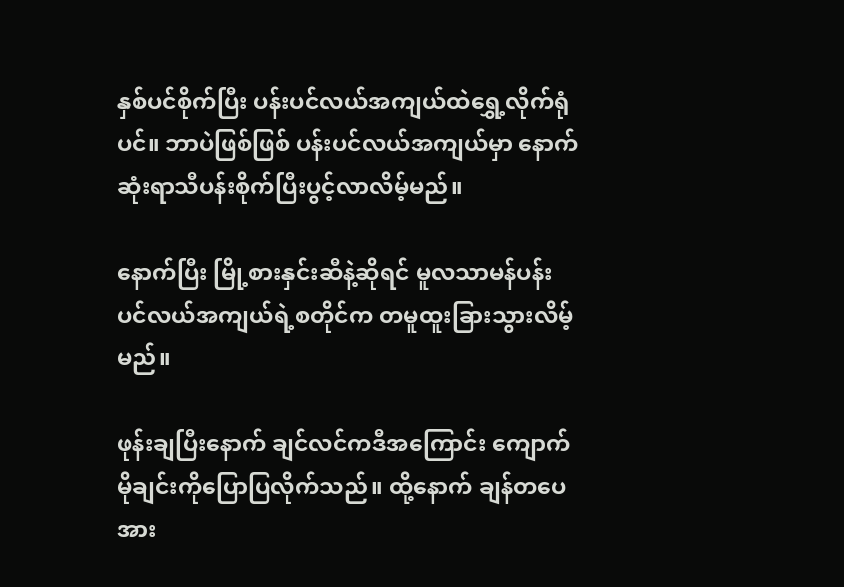နှစ်ပင်စိုက်ပြီး ပန်းပင်လယ်အကျယ်ထဲရွှေ့လိုက်ရုံပင်။ ဘာပဲဖြစ်ဖြစ် ပန်းပင်လယ်အကျယ်မှာ နောက်ဆုံးရာသီပန်းစိုက်ပြီးပွင့်လာလိမ့်မည်။

နောက်ပြီး မြို့စားနှင်းဆီနဲ့ဆိုရင် မူလသာမန်ပန်းပင်လယ်အကျယ်ရဲ့စတိုင်က တမူထူးခြားသွားလိမ့်မည်။

ဖုန်းချပြီးနောက် ချင်လင်ကဒီအကြောင်း ကျောက်မိုချင်းကိုပြောပြလိုက်သည်။ ထို့နောက် ချန်တပေအား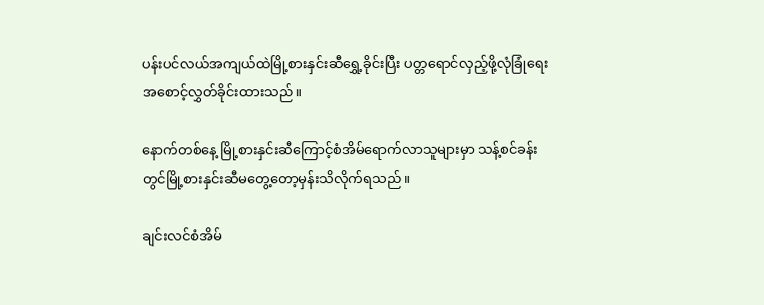ပန်းပင်လယ်အကျယ်ထဲမြို့စားနှင်းဆီရွှေ့ခိုင်းပြီး ပတ္တရောင်လှည့်ဖို့လုံခြုံရေးအစောင့်လွှတ်ခိုင်းထားသည်။

နောက်တစ်နေ့ မြို့စားနှင်းဆီကြောင့်စံအိမ်ရောက်လာသူများမှာ သန့်စင်ခန်းတွင်မြို့စားနှင်းဆီမတွေ့တော့မှန်းသိလိုက်ရသည်။

ချင်းလင်စံအိမ်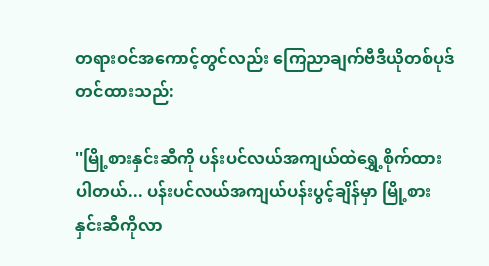တရားဝင်အကောင့်တွင်လည်း ကြေညာချက်ဗီဒီယိုတစ်ပုဒ်တင်ထားသည်:

''မြို့စားနှင်းဆီကို ပန်းပင်လယ်အကျယ်ထဲရွှေ့စိုက်ထားပါတယ်... ပန်းပင်လယ်အကျယ်ပန်းပွင့်ချိန်မှာ မြို့စားနှင်းဆီကိုလာ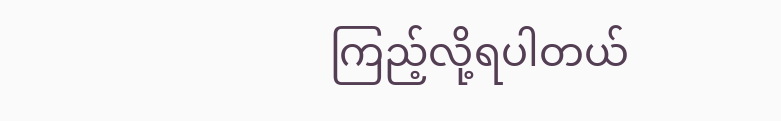ကြည့်လို့ရပါတယ်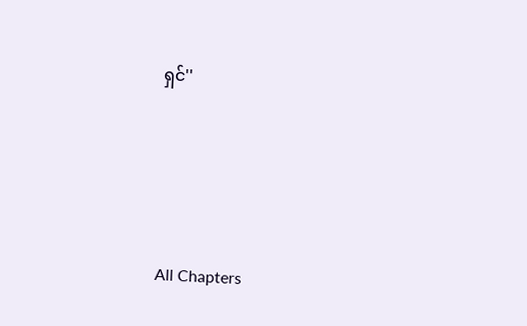ရှင်''





All Chapters